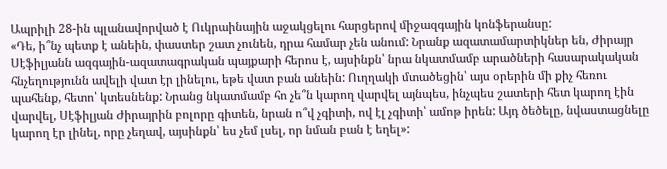Ապրիլի 28-ին պլանավորված է Ուկրաինային աջակցելու հարցերով միջազգային կոնֆերանսը:
«Դե, ի՞նչ պետք է անեին, փաստեր շատ չունեն, դրա համար չեն անում: Նրանք ազատամարտիկներ են, Ժիրայր Սէֆիլյանն ազգային-ազատագրական պայքարի հերոս է, այսինքն՝ նրա նկատմամբ արածների հասարակական հնչեղությունն ավելի վատ էր լինելու, եթե վատ բան անեին: Ուղղակի մտածեցին՝ այս օրերին մի քիչ հեռու պահենք, հետո՝ կտեսնենք: Նրանց նկատմամբ հո չե՞ն կարող վարվել այնպես, ինչպես շատերի հետ կարող էին վարվել, Սէֆիլյան Ժիրայրին բոլորը գիտեն, նրան ո՞վ չգիտի, ով էլ չգիտի՝ ամոթ իրեն: Այդ ծեծելը, նվաստացնելը կարող էր լինել, որը չեղավ, այսինքն՝ ես չեմ լսել, որ նման բան է եղել»: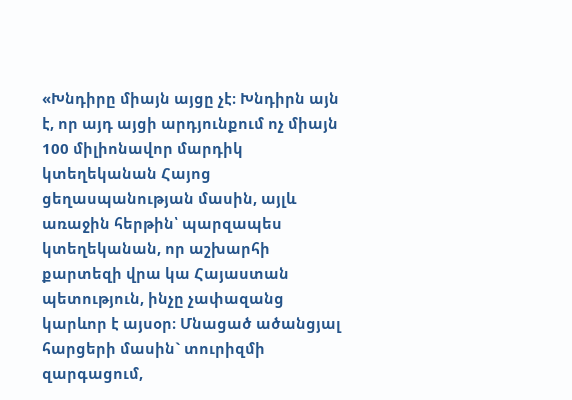«Խնդիրը միայն այցը չէ։ Խնդիրն այն է, որ այդ այցի արդյունքում ոչ միայն 100 միլիոնավոր մարդիկ կտեղեկանան Հայոց ցեղասպանության մասին, այլև առաջին հերթին՝ պարզապես կտեղեկանան, որ աշխարհի քարտեզի վրա կա Հայաստան պետություն, ինչը չափազանց կարևոր է այսօր։ Մնացած ածանցյալ հարցերի մասին` տուրիզմի զարգացում,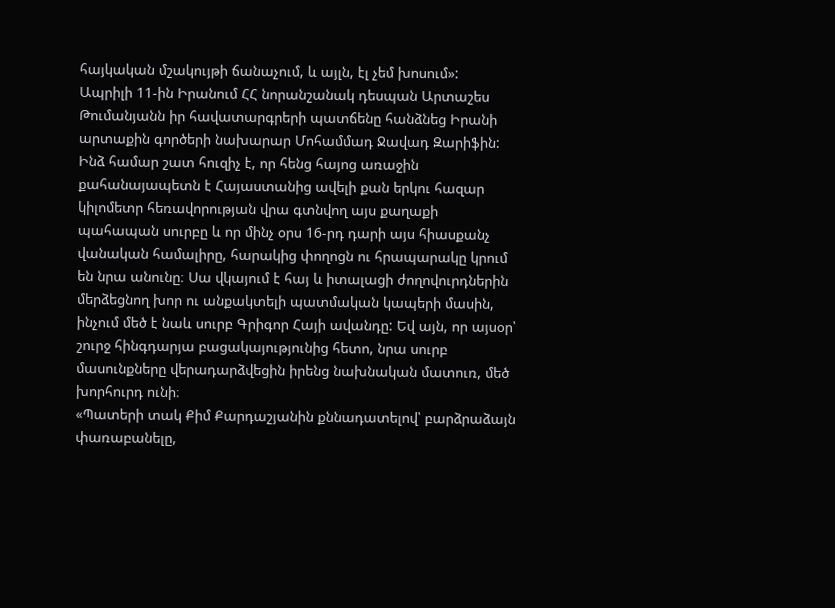հայկական մշակույթի ճանաչում, և այլն, էլ չեմ խոսում»:
Ապրիլի 11-ին Իրանում ՀՀ նորանշանակ դեսպան Արտաշես Թումանյանն իր հավատարգրերի պատճենը հանձնեց Իրանի արտաքին գործերի նախարար Մոհամմադ Ջավադ Զարիֆին:
Ինձ համար շատ հուզիչ է, որ հենց հայոց առաջին քահանայապետն է Հայաստանից ավելի քան երկու հազար կիլոմետր հեռավորության վրա գտնվող այս քաղաքի պահապան սուրբը և որ մինչ օրս 16-րդ դարի այս հիասքանչ վանական համալիրը, հարակից փողոցն ու հրապարակը կրում են նրա անունը։ Սա վկայում է հայ և իտալացի ժողովուրդներին մերձեցնող խոր ու անքակտելի պատմական կապերի մասին, ինչում մեծ է նաև սուրբ Գրիգոր Հայի ավանդը: Եվ այն, որ այսօր՝ շուրջ հինգդարյա բացակայությունից հետո, նրա սուրբ մասունքները վերադարձվեցին իրենց նախնական մատուռ, մեծ խորհուրդ ունի։
«Պատերի տակ Քիմ Քարդաշյանին քննադատելով՝ բարձրաձայն փառաբանելը,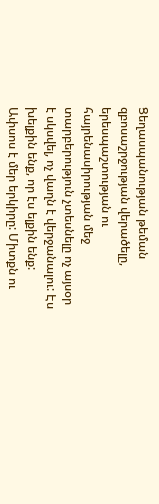Ցեղասպանության թեման զբոսաշրջության վերածելը, երեսպաշտության ու հայրենասիրության մեջ տարբերություն չտեսնելը ոչ այսօր է սկսվել, ոչ վաղն է վերջանալու: Էս խելքին ենք, որ էս ելքին ենք: Ափսոս է մեր երկիրը: Միտքն ու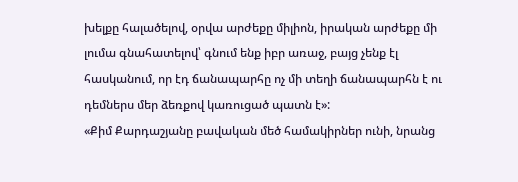խելքը հալածելով, օրվա արժեքը միլիոն, իրական արժեքը մի լումա գնահատելով՝ գնում ենք իբր առաջ, բայց չենք էլ հասկանում, որ էդ ճանապարհը ոչ մի տեղի ճանապարհն է ու դեմներս մեր ձեռքով կառուցած պատն է»:
«Քիմ Քարդաշյանը բավական մեծ համակիրներ ունի, նրանց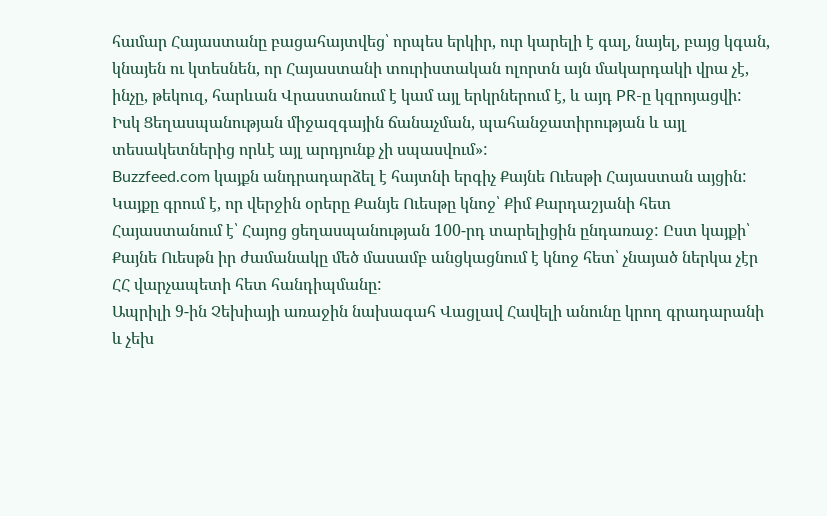համար Հայաստանը բացահայտվեց՝ որպես երկիր, ուր կարելի է գալ, նայել, բայց կգան, կնայեն ու կտեսնեն, որ Հայաստանի տուրիստական ոլորտն այն մակարդակի վրա չէ, ինչը, թեկուզ, հարևան Վրաստանում է կամ այլ երկրներում է, և այդ PR-ը կզրոյացվի: Իսկ Ցեղասպանության միջազգային ճանաչման, պահանջատիրության և այլ տեսակետներից որևէ այլ արդյունք չի սպասվում»:
Buzzfeed.com կայքն անդրադարձել է հայտնի երգիչ Քայնե Ուեսթի Հայաստան այցին: Կայքը գրում է, որ վերջին օրերը Քանյե Ուեսթը կնոջ՝ Քիմ Քարդաշյանի հետ Հայաստանում է՝ Հայոց ցեղասպանության 100-րդ տարելիցին ընդառաջ: Ըստ կայքի՝ Քայնե Ուեսթն իր ժամանակը մեծ մասամբ անցկացնում է կնոջ հետ՝ չնայած ներկա չէր ՀՀ վարչապետի հետ հանդիպմանը:
Ապրիլի 9-ին Չեխիայի առաջին նախագահ Վացլավ Հավելի անունը կրող գրադարանի և չեխ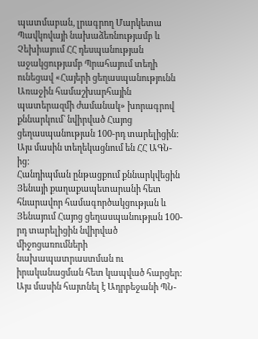պատմաբան, լրագրող Մարկետա Պավկովայի նախաձեռնությամբ և Չեխիայում ՀՀ դեսպանության աջակցությամբ Պրահայում տեղի ունեցավ «Հայերի ցեղասպանությունն Առաջին համաշխարհային պատերազմի ժամանակ» խորագրով քննարկում` նվիրված Հայոց ցեղասպանության 100-րդ տարելիցին: Այս մասին տեղեկացնում են ՀՀ ԱԳՆ-ից:
Հանդիպման ընթացքում քննարկվեցին Յենայի քաղաքապետարանի հետ հնարավոր համագործակցության և Յենայում Հայոց ցեղասպանության 100-րդ տարելիցին նվիրված միջոցառումների նախապատրաստման ու իրականացման հետ կապված հարցեր:
Այս մասին հայտնել է Ադրբեջանի ՊՆ-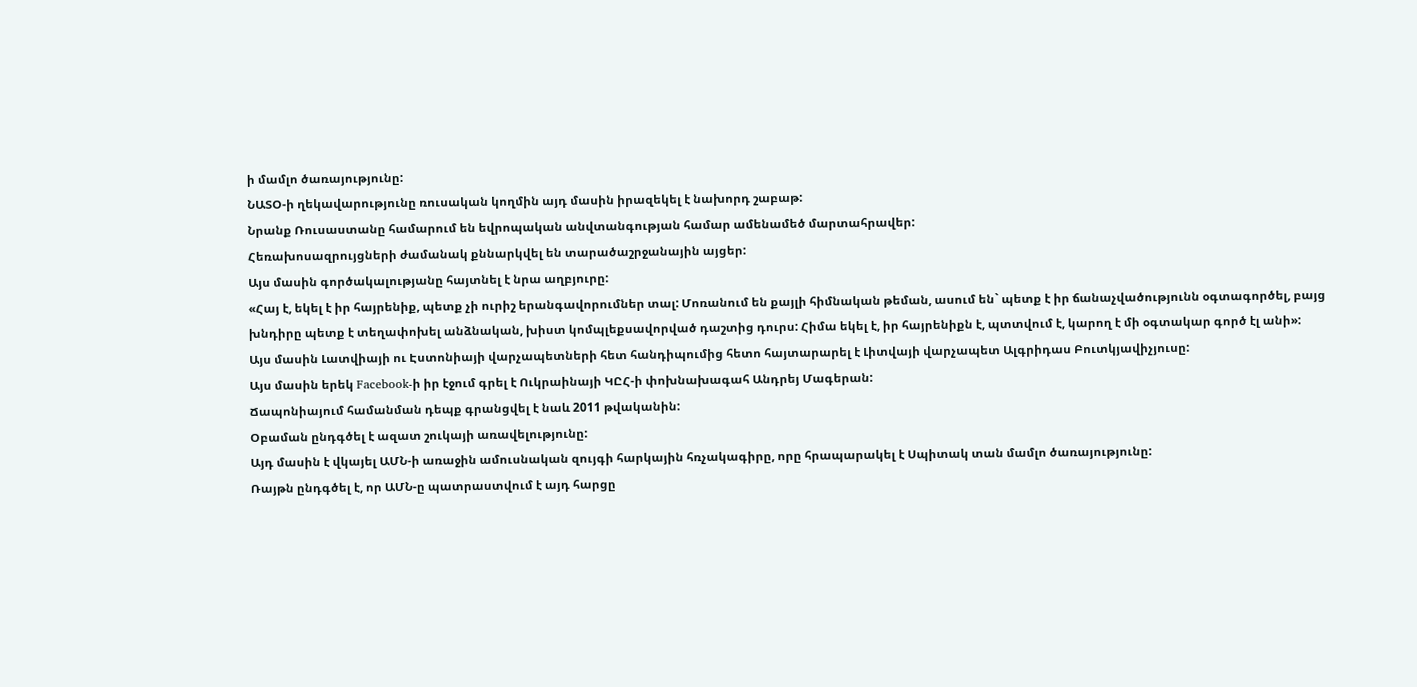ի մամլո ծառայությունը:
ՆԱՏՕ-ի ղեկավարությունը ռուսական կողմին այդ մասին իրազեկել է նախորդ շաբաթ:
Նրանք Ռուսաստանը համարում են եվրոպական անվտանգության համար ամենամեծ մարտահրավեր:
Հեռախոսազրույցների ժամանակ քննարկվել են տարածաշրջանային այցեր:
Այս մասին գործակալությանը հայտնել է նրա աղբյուրը:
«Հայ է, եկել է իր հայրենիք, պետք չի ուրիշ երանգավորումներ տալ: Մոռանում են քայլի հիմնական թեման, ասում են` պետք է իր ճանաչվածությունն օգտագործել, բայց խնդիրը պետք է տեղափոխել անձնական, խիստ կոմպլեքսավորված դաշտից դուրս: Հիմա եկել է, իր հայրենիքն է, պտտվում է, կարող է մի օգտակար գործ էլ անի»:
Այս մասին Լատվիայի ու Էստոնիայի վարչապետների հետ հանդիպումից հետո հայտարարել է Լիտվայի վարչապետ Ալգրիդաս Բուտկյավիչյուսը:
Այս մասին երեկ Facebook-ի իր էջում գրել է Ուկրաինայի ԿԸՀ-ի փոխնախագահ Անդրեյ Մագերան:
Ճապոնիայում համանման դեպք գրանցվել է նաև 2011 թվականին:
Օբաման ընդգծել է ազատ շուկայի առավելությունը:
Այդ մասին է վկայել ԱՄՆ-ի առաջին ամուսնական զույգի հարկային հռչակագիրը, որը հրապարակել է Սպիտակ տան մամլո ծառայությունը:
Ռայթն ընդգծել է, որ ԱՄՆ-ը պատրաստվում է այդ հարցը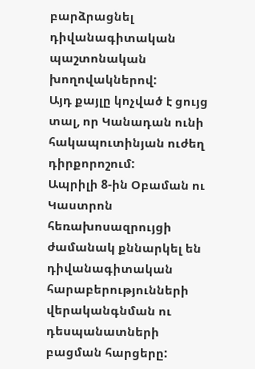բարձրացնել դիվանագիտական պաշտոնական խողովակներով:
Այդ քայլը կոչված է ցույց տալ, որ Կանադան ունի հակապուտինյան ուժեղ դիրքորոշում:
Ապրիլի 8-ին Օբաման ու Կաստրոն հեռախոսազրույցի ժամանակ քննարկել են դիվանագիտական հարաբերությունների վերականգնման ու դեսպանատների բացման հարցերը: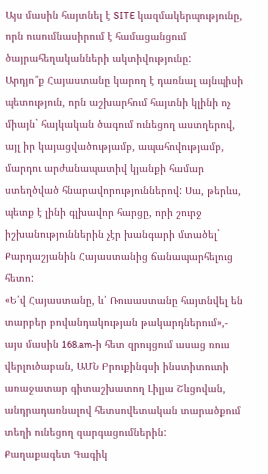Այս մասին հայտնել է SITE կազմակերպությունը, որն ուսումնասիրում է համացանցում ծայրահեղականների ակտիվությունը:
Արդյո՞ք Հայաստանը կարող է դառնալ այնպիսի պետություն, որն աշխարհում հայտնի կլինի ոչ միայն` հայկական ծագում ունեցող աստղերով, այլ իր կայացվածությամբ, ապահովությամբ, մարդու արժանապատիվ կյանքի համար ստեղծված հնարավորություններով: Սա, թերևս, պետք է լինի գլխավոր հարցը, որի շուրջ իշխանություններին չէր խանգարի մտածել` Քարդաշյանին Հայաստանից ճանապարհելուց հետո:
«Ե՛վ Հայաստանը, և՛ Ռուսաստանը հայտնվել են տարբեր բովանդակության թակարդներում»,- այս մասին 168.am-ի հետ զրույցում ասաց ռուս վերլուծաբան, ԱՄՆ Բրուքինգսի ինստիտուտի առաջատար գիտաշխատող Լիլյա Շևցովան, անդրադառնալով հետսովետական տարածքում տեղի ունեցող զարգացումներին:
Քաղաքագետ Գագիկ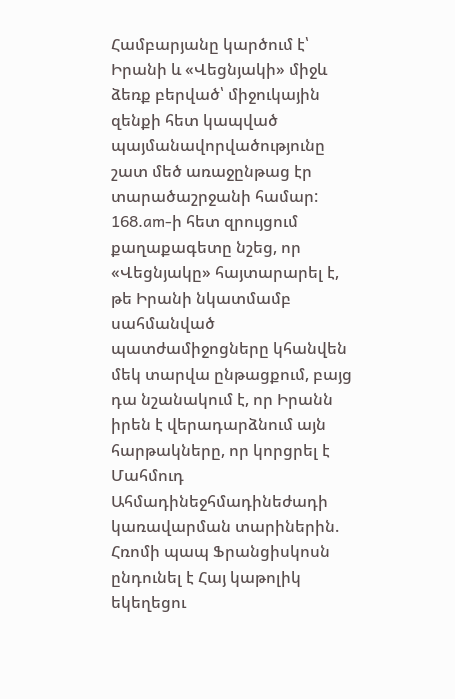Համբարյանը կարծում է՝ Իրանի և «Վեցնյակի» միջև ձեռք բերված՝ միջուկային զենքի հետ կապված պայմանավորվածությունը շատ մեծ առաջընթաց էր տարածաշրջանի համար: 168.am-ի հետ զրույցում քաղաքագետը նշեց, որ «Վեցնյակը» հայտարարել է, թե Իրանի նկատմամբ սահմանված պատժամիջոցները կհանվեն մեկ տարվա ընթացքում, բայց դա նշանակում է, որ Իրանն իրեն է վերադարձնում այն հարթակները, որ կորցրել է Մահմուդ Ահմադինեջհմադինեժադի կառավարման տարիներին.
Հռոմի պապ Ֆրանցիսկոսն ընդունել է Հայ կաթոլիկ եկեղեցու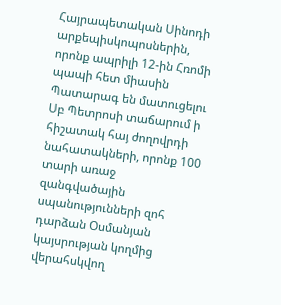Հայրապետական Սինոդի արքեպիսկոպոսներին, որոնք ապրիլի 12-ին Հռոմի պապի հետ միասին Պատարագ են մատուցելու Սբ Պետրոսի տաճարում ի հիշատակ հայ ժողովրդի նահատակների, որոնք 100 տարի առաջ զանգվածային սպանությունների զոհ դարձան Օսմանյան կայսրության կողմից վերահսկվող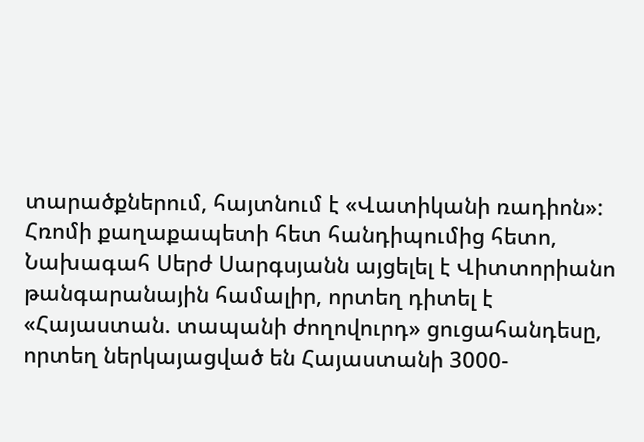տարածքներում, հայտնում է «Վատիկանի ռադիոն»:
Հռոմի քաղաքապետի հետ հանդիպումից հետո, Նախագահ Սերժ Սարգսյանն այցելել է Վիտտորիանո թանգարանային համալիր, որտեղ դիտել է «Հայաստան. տապանի ժողովուրդ» ցուցահանդեսը, որտեղ ներկայացված են Հայաստանի 3000-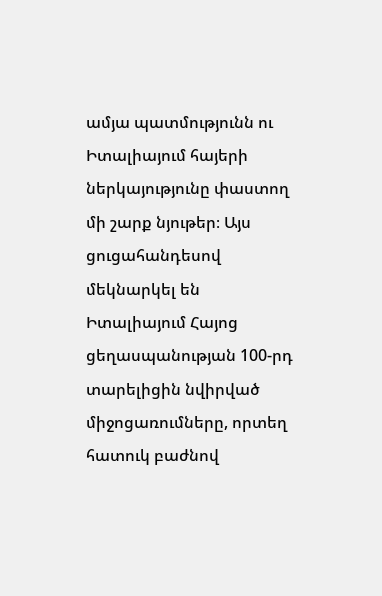ամյա պատմությունն ու Իտալիայում հայերի ներկայությունը փաստող մի շարք նյութեր։ Այս ցուցահանդեսով մեկնարկել են Իտալիայում Հայոց ցեղասպանության 100-րդ տարելիցին նվիրված միջոցառումները, որտեղ հատուկ բաժնով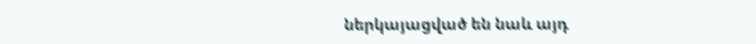ներկայացված են նաև այդ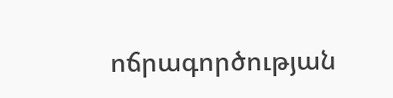ոճրագործության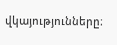վկայությունները։